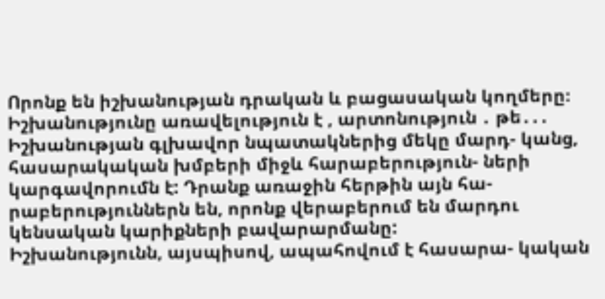Որոնք են իշխանության դրական և բացասական կողմերը։ Իշխանությունը առավելություն է , արտոնություն ․ թե․․․
Իշխանության գլխավոր նպատակներից մեկը մարդ- կանց, հասարակական խմբերի միջև հարաբերություն- ների կարգավորումն է: Դրանք առաջին հերթին այն հա- րաբերություններն են, որոնք վերաբերում են մարդու կենսական կարիքների բավարարմանը:
Իշխանությունն, այսպիսով, ապահովում է հասարա- կական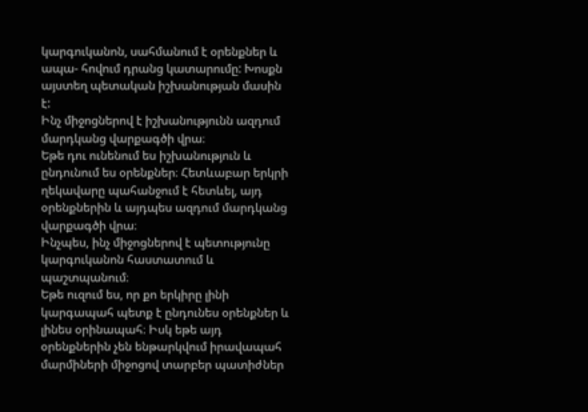կարգուկանոն, սահմանում է օրենքներ և ապա- հովում դրանց կատարումը: Խոսքն այստեղ պետական իշխանության մասին է:
Ինչ միջոցներով է իշխանությունն ազդում մարդկանց վարքագծի վրա։
Եթե դու ունենում ես իշխանություն և ընդունում ես օրենքներ։ Հետևաբար երկրի ղեկավարը պահանջում է հետևել, այդ օրենքներին և այդպես ազդում մարդկանց վարքագծի վրա։
Ինչպես, ինչ միջոցներով է պետությունը կարգուկանոն հաստատում և պաշտպանում։
Եթե ուզում ես, որ քո երկիրը լինի կարգապահ պետք է ընդունես օրենքներ և լինես օրինապահ։ Իսկ եթե այդ օրենքներին չեն ենթարկվում իրավապահ մարմիների միջոցով տարբեր պատիժներ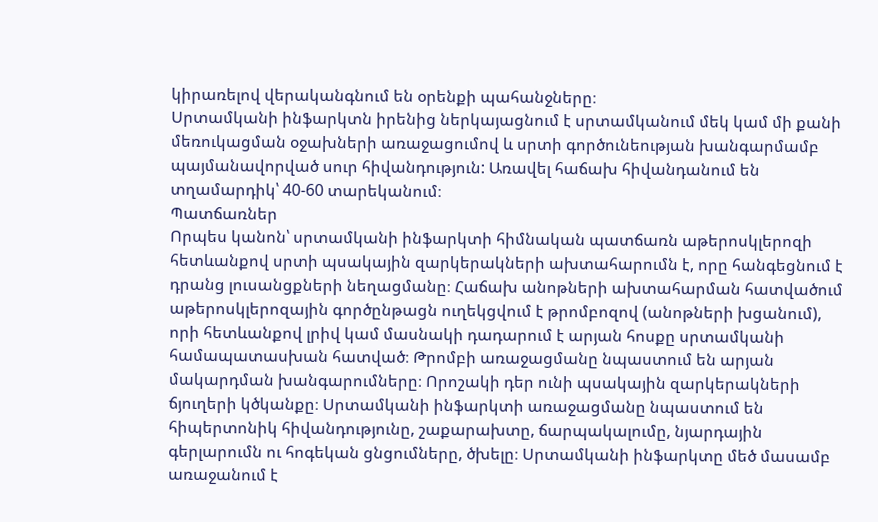կիրառելով վերականգնում են օրենքի պահանջները։
Սրտամկանի ինֆարկտն իրենից ներկայացնում է սրտամկանում մեկ կամ մի քանի մեռուկացման օջախների առաջացումով և սրտի գործունեության խանգարմամբ պայմանավորված սուր հիվանդություն: Առավել հաճախ հիվանդանում են տղամարդիկ՝ 40-60 տարեկանում։
Պատճառներ
Որպես կանոն՝ սրտամկանի ինֆարկտի հիմնական պատճառն աթերոսկլերոզի հետևանքով սրտի պսակային զարկերակների ախտահարումն է, որը հանգեցնում է դրանց լուսանցքների նեղացմանը։ Հաճախ անոթների ախտահարման հատվածում աթերոսկլերոզային գործընթացն ուղեկցվում է թրոմբոզով (անոթների խցանում), որի հետևանքով լրիվ կամ մասնակի դադարում է արյան հոսքը սրտամկանի համապատասխան հատված։ Թրոմբի առաջացմանը նպաստում են արյան մակարդման խանգարումները։ Որոշակի դեր ունի պսակային զարկերակների ճյուղերի կծկանքը։ Սրտամկանի ինֆարկտի առաջացմանը նպաստում են հիպերտոնիկ հիվանդությունը, շաքարախտը, ճարպակալումը, նյարդային գերլարումն ու հոգեկան ցնցումները, ծխելը։ Սրտամկանի ինֆարկտը մեծ մասամբ առաջանում է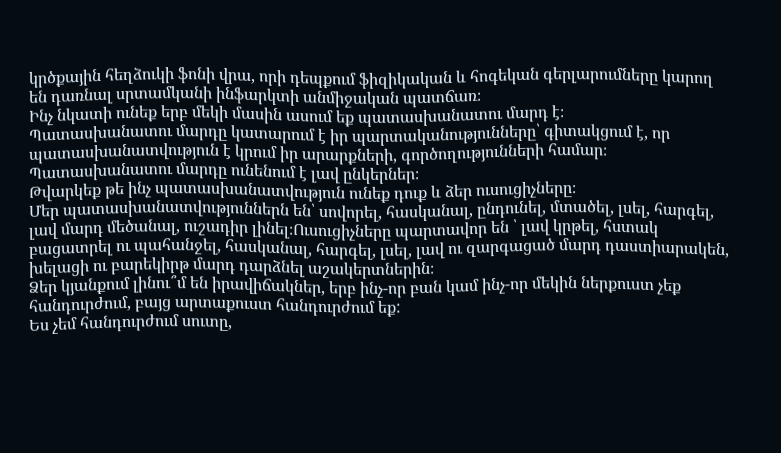կրծքային հեղձուկի ֆոնի վրա, որի դեպքում ֆիզիկական և հոգեկան գերլարումները կարող են դառնալ սրտամկանի ինֆարկտի անմիջական պատճառ։
Ինչ նկատի ունեք երբ մեկի մասին ասում եք պատասխանատու մարդ է։
Պատասխանատու մարդը կատարում է իր պարտականությունները՝ գիտակցում է, որ պատասխանատվություն է կրում իր արարքների, գործողությունների համար։ Պատասխանատու մարդը ունենում է լավ ընկերներ։
Թվարկեք թե ինչ պատասխանատվություն ունեք դուք և ձեր ուսուցիչները։
Մեր պատասխանատվություններն են՝ սովորել, հասկանալ, ընդունել, մտածել, լսել, հարգել, լավ մարդ մեծանալ, ուշադիր լինել։Ուսուցիչները պարտավոր են ՝ լավ կրթել, հստակ բացատրել ու պահանջել, հասկանալ, հարգել, լսել, լավ ու զարգացած մարդ դաստիարակեն, խելացի ու բարեկիրթ մարդ դարձնել աշակերտներին։
Ձեր կյանքում լինու՞մ են իրավիճակներ, երբ ինչ-որ բան կամ ինչ-որ մեկին ներքուստ չեք հանդուրժում, բայց արտաքուստ հանդուրժում եք:
Ես չեմ հանդուրժում սուտը,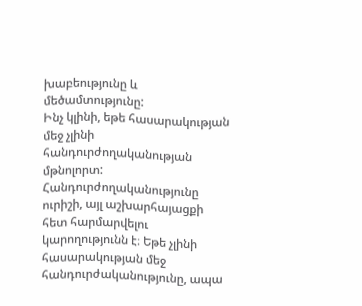խաբեությունը և մեծամտությունը:
Ինչ կլինի, եթե հասարակության մեջ չլինի հանդուրժողականության մթնոլորտ:
Հանդուրժողականությունը ուրիշի, այլ աշխարհայացքի հետ հարմարվելու կարողությունն է։ Եթե չլինի հասարակության մեջ հանդուրժականությունը, ապա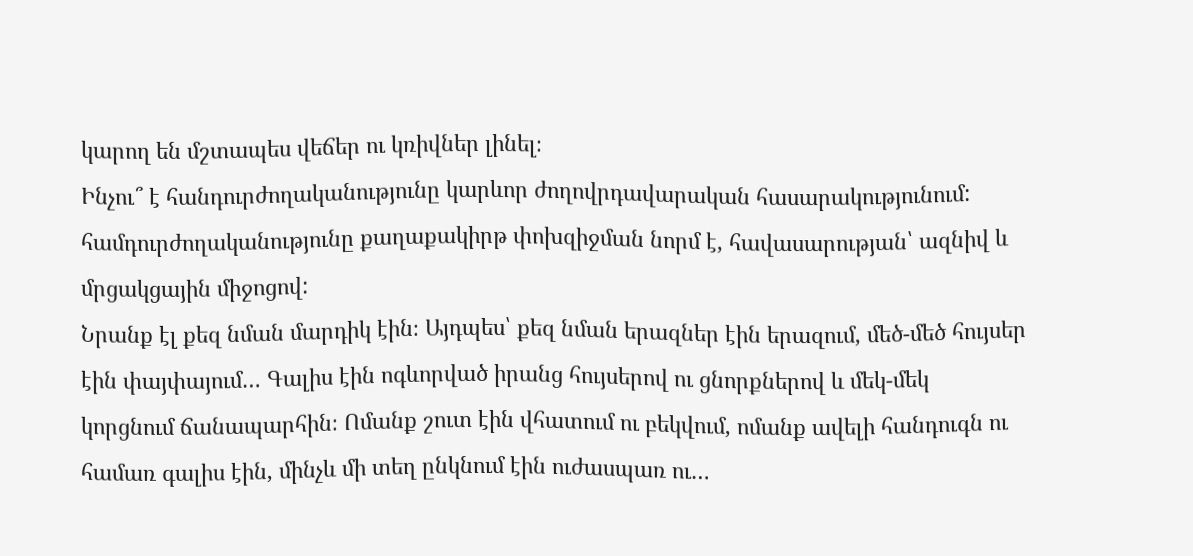կարող են մշտապես վեճեր ու կռիվներ լինել։
Ինչու՞ է հանդուրժողականությունը կարևոր ժողովրդավարական հասարակությունում:
համդուրժողականությունը քաղաքակիրթ փոխզիջման նորմ է, հավասարության՝ ազնիվ և մրցակցային միջոցով:
Նրանք էլ քեզ նման մարդիկ էին։ Այդպես՝ քեզ նման երազներ էին երազում, մեծ-մեծ հույսեր էին փայփայում… Գալիս էին ոգևորված իրանց հույսերով ու ցնորքներով և մեկ-մեկ կորցնում ճանապարհին։ Ոմանք շուտ էին վհատում ու բեկվում, ոմանք ավելի հանդուգն ու համառ գալիս էին, մինչև մի տեղ ընկնում էին ուժասպառ ու…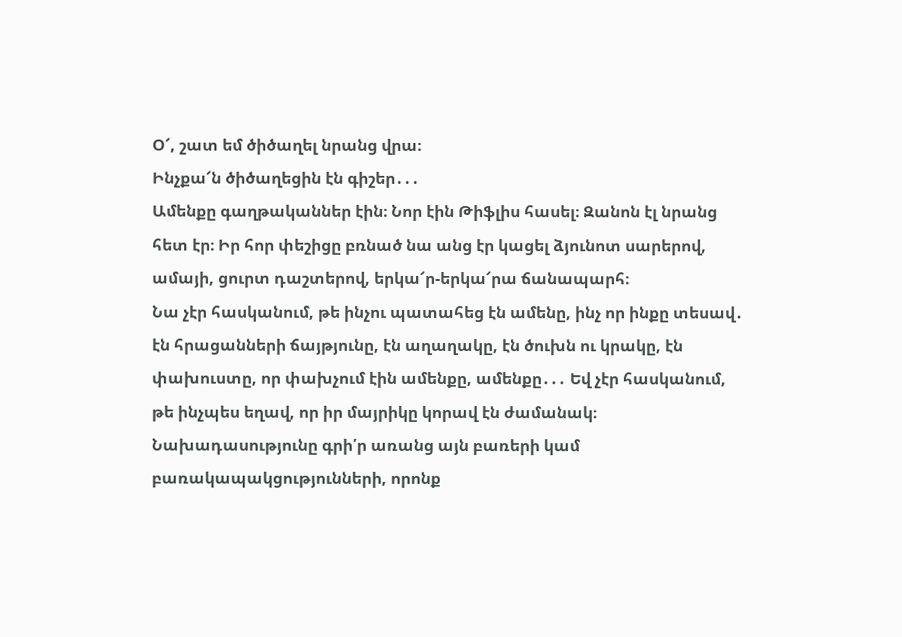Օ՜, շատ եմ ծիծաղել նրանց վրա։
Ինչքա՜ն ծիծաղեցին էն գիշեր․․․
Ամենքը գաղթականներ էին։ Նոր էին Թիֆլիս հասել։ Զանոն էլ նրանց հետ էր։ Իր հոր փեշիցը բռնած նա անց էր կացել ձյունոտ սարերով, ամայի, ցուրտ դաշտերով, երկա՜ր-երկա՜րա ճանապարհ։
Նա չէր հասկանում, թե ինչու պատահեց էն ամենը, ինչ որ ինքը տեսավ․ էն հրացանների ճայթյունը, էն աղաղակը, էն ծուխն ու կրակը, էն փախուստը, որ փախչում էին ամենքը, ամենքը․․․ Եվ չէր հասկանում, թե ինչպես եղավ, որ իր մայրիկը կորավ էն ժամանակ։
Նախադասությունը գրի՛ր առանց այն բառերի կամ բառակապակցությունների, որոնք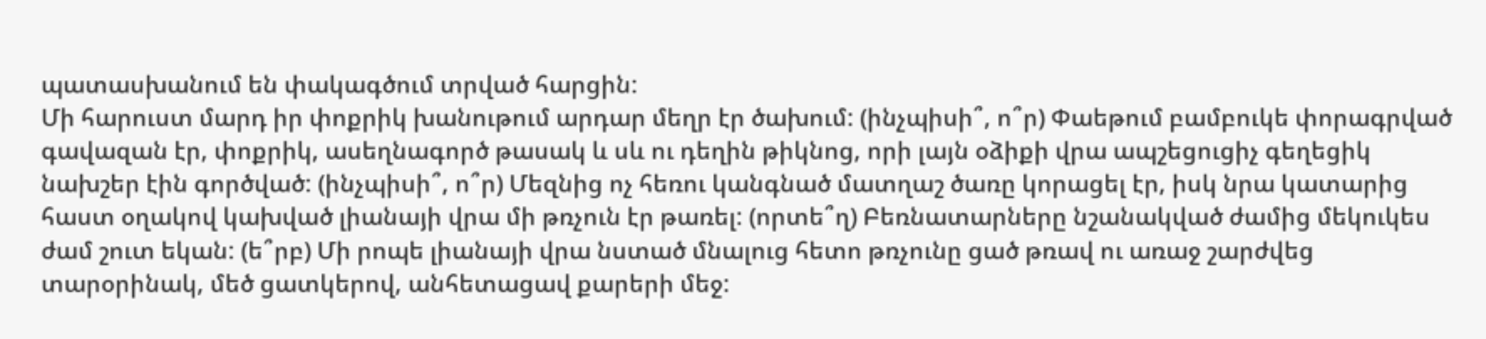պատասխանում են փակագծում տրված հարցին:
Մի հարուստ մարդ իր փոքրիկ խանութում արդար մեղր էր ծախում: (ինչպիսի՞, ո՞ր) Փաեթում բամբուկե փորագրված գավազան էր, փոքրիկ, ասեղնագործ թասակ և սև ու դեղին թիկնոց, որի լայն օձիքի վրա ապշեցուցիչ գեղեցիկ նախշեր էին գործված: (ինչպիսի՞, ո՞ր) Մեզնից ոչ հեռու կանգնած մատղաշ ծառը կորացել էր, իսկ նրա կատարից հաստ օղակով կախված լիանայի վրա մի թռչուն էր թառել: (որտե՞ղ) Բեռնատարները նշանակված ժամից մեկուկես ժամ շուտ եկան: (ե՞րբ) Մի րոպե լիանայի վրա նստած մնալուց հետո թռչունը ցած թռավ ու առաջ շարժվեց տարօրինակ, մեծ ցատկերով, անհետացավ քարերի մեջ: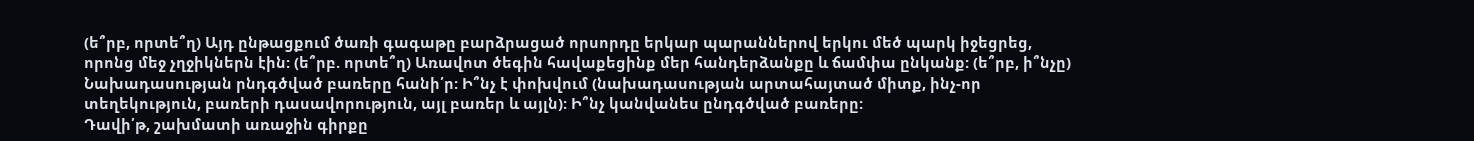(ե՞րբ, որտե՞ղ) Այդ ընթացքում ծառի գագաթը բարձրացած որսորդը երկար պարաններով երկու մեծ պարկ իջեցրեց, որոնց մեջ չղջիկներն էին: (ե՞րբ. որտե՞ղ) Առավոտ ծեգին հավաքեցինք մեր հանդերձանքը և ճամփա ընկանք: (ե՞րբ, ի՞նչը)
Նախադասության րնդգծված բառերը հանի՛ր: Ի՞նչ է փոխվում (նախադասության արտահայտած միտք, ինչ-որ տեղեկություն, բառերի դասավորություն, այլ բառեր և այլն): Ի՞նչ կանվանես ընդգծված բառերը:
Դավի՛թ, շախմատի առաջին գիրքը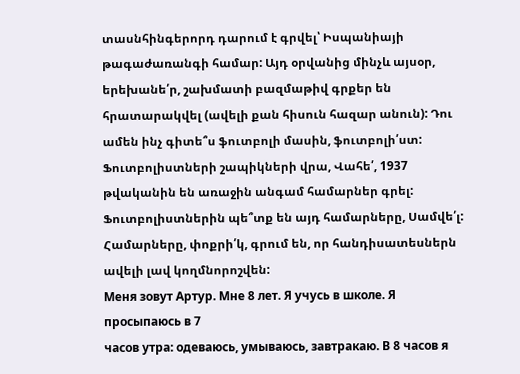տասնհինգերորդ դարում է գրվել՝ Իսպանիայի թագաժառանգի համար: Այդ օրվանից մինչև այսօր, երեխանե՛ր, շախմատի բազմաթիվ գրքեր են հրատարակվել (ավելի քան հիսուն հազար անուն): Դու ամեն ինչ գիտե՞ս ֆուտբոլի մասին, ֆուտբոլի՛ստ: Ֆուտբոլիստների շապիկների վրա, Վահե՛, 1937 թվականին են առաջին անգամ համարներ գրել: Ֆուտբոլիստներին պե՞տք են այդ համարները, Սամվե՛լ: Համարները, փոքրի՛կ, գրում են, որ հանդիսատեսներն ավելի լավ կողմնորոշվեն:
Меня зовут Артур. Мне 8 лет. Я учусь в школе. Я просыпаюсь в 7
часов утра: одеваюсь, умываюсь, завтракаю. В 8 часов я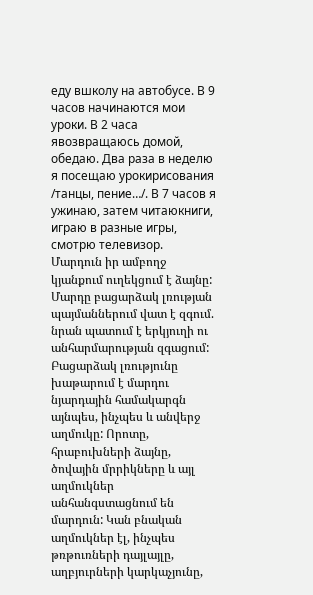еду вшколу на автобусе. В 9 часов начинаются мои уроки. В 2 часа явозвращаюсь домой, обедаю. Два раза в неделю я посещаю урокирисования /танцы, пение…/. В 7 часов я ужинаю, затем читаюкниги, играю в разные игры, смотрю телевизор.
Մարդուն իր ամբողջ կյանքում ուղեկցում է ձայնը: Մարդը բացարձակ լռության պայմաններում վատ է զգում. նրան պատում է երկյուղի ու անհարմարության զգացում: Բացարձակ լռությունը խաթարում է մարդու նյարդային համակարգն այնպես, ինչպես և անվերջ աղմուկը: Որոտը, հրաբուխների ձայնը, ծովային մրրիկները և այլ աղմուկներ անհանգստացնում են մարդուն: Կան բնական աղմուկներ էլ, ինչպես թռթուռների դայլայլը, աղբյուրների կարկաչյունը,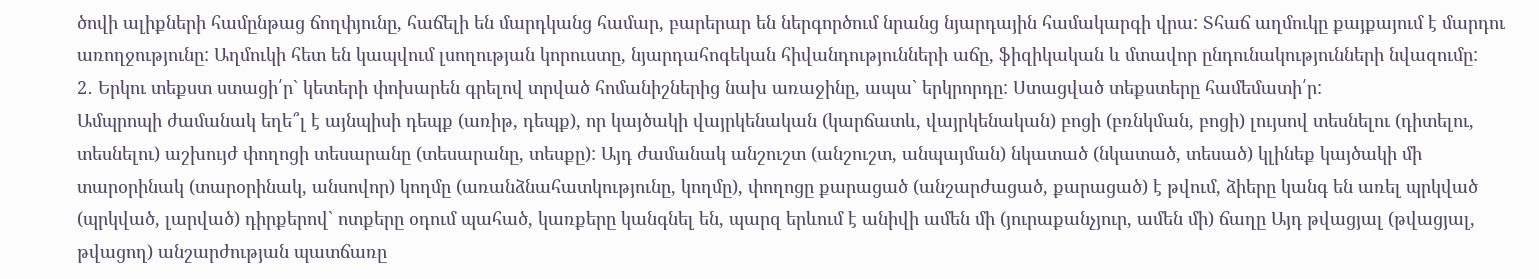ծովի ալիքների համընթաց ճողփյունը, հաճելի են մարդկանց համար, բարերար են ներգործում նրանց նյարդային համակարգի վրա: Տհաճ աղմուկը քայքայում է մարդու առողջությունը: Աղմուկի հետ են կապվում լսողության կորուստը, նյարդահոգեկան հիվանդությունների աճը, ֆիզիկական և մտավոր ընդունակությունների նվազումը:
2․ Երկու տեքստ ստացի՛ր` կետերի փոխարեն գրելով տրված հոմանիշներից նախ առաջինը, ապա` երկրորդը: Ստացված տեքստերը համեմատի՛ր:
Ամպրոպի ժամանակ եղե՞լ է այնպիսի դեպք (առիթ, դեպք), որ կայծակի վայրկենական (կարճատև, վայրկենական) բոցի (բռնկման, բոցի) լույսով տեսնելու (դիտելու, տեսնելու) աշխույժ փողոցի տեսարանը (տեսարանը, տեսքը): Այդ ժամանակ անշուշտ (անշուշտ, անպայման) նկատած (նկատած, տեսած) կլինեք կայծակի մի տարօրինակ (տարօրինակ, անսովոր) կողմը (առանձնահատկությունը, կողմը), փողոցը քարացած (անշարժացած, քարացած) է թվում, ձիերը կանգ են առել պրկված (պրկված, լարված) դիրքերով` ոտքերը օդում պահած, կառքերը կանգնել են, պարզ երևում է անիվի ամեն մի (յուրաքանչյուր, ամեն մի) ճաղը Այդ թվացյալ (թվացյալ, թվացող) անշարժության պատճառը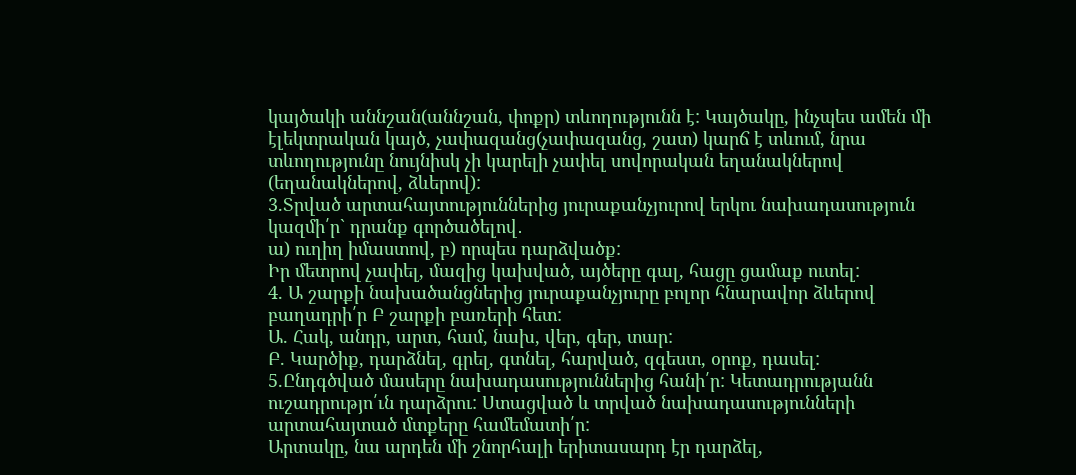կայծակի աննշան(աննշան, փոքր) տևողությունն է: Կայծակը, ինչպես ամեն մի էլեկտրական կայծ, չափազանց(չափազանց, շատ) կարճ է տևում, նրա տևողությունը նույնիսկ չի կարելի չափել սովորական եղանակներով (եղանակներով, ձևերով):
3.Տրված արտահայտություններից յուրաքանչյուրով երկու նախադասություն կազմի՛ր` դրանք գործածելով․
ա) ուղիղ իմաստով, բ) որպես դարձվածք:
Իր մետրով չափել, մազից կախված, այծերը գալ, հացը ցամաք ուտել:
4. Ա շարքի նախածանցներից յուրաքանչյուրը բոլոր հնարավոր ձևերով բաղադրի՛ր Բ շարքի բառերի հետ:
Ա. Հակ, անդր, արտ, համ, նախ, վեր, գեր, տար:
Բ. Կարծիք, դարձնել, գրել, գտնել, հարված, զգեստ, օրոք, դասել:
5.Ընդգծված մասերը նախադասություններից հանի՛ր: Կետադրությանն ուշադրությո՛ւն դարձրու: Ստացված և տրված նախադասությունների արտահայտած մտքերը համեմատի՛ր:
Արտակը, նա արդեն մի շնորհալի երիտասարդ էր դարձել,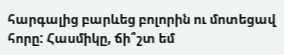հարգալից բարևեց բոլորին ու մոտեցավ հորը: Հասմիկը, ճի՞շտ եմ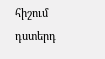հիշում դստերդ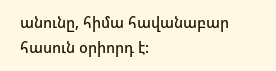անունը, հիմա հավանաբար հասուն օրիորդ է: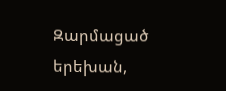Զարմացած երեխան,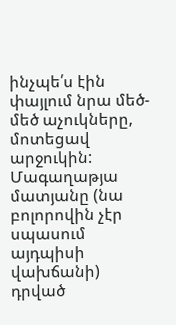ինչպե՛ս էին փայլում նրա մեծ-մեծ աչուկները, մոտեցավ արջուկին: Մագաղաթյա մատյանը (նա բոլորովին չէր սպասում այդպիսի վախճանի) դրված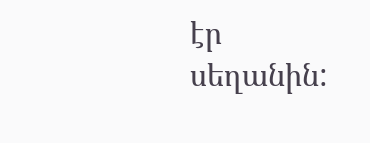էր սեղանին: